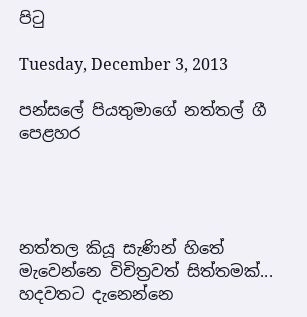පිටු

Tuesday, December 3, 2013

පන්සලේ පියතුමාගේ නත්තල් ගී පෙළහර




නත්තල කියූ සැණින් හිතේ මැවෙන්නෙ විචිත්‍රවත් සිත්තමක්... හදවතට දැනෙන්නෙ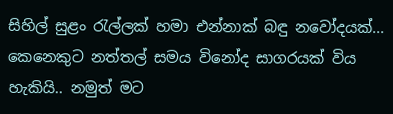සිහිල් සුළං රැල්ලක් හමා එන්නාක් බඳු නවෝදයක්... කෙනෙකුට නත්තල් සමය විනෝද සාගරයක් විය හැකියි.. නමුත් මට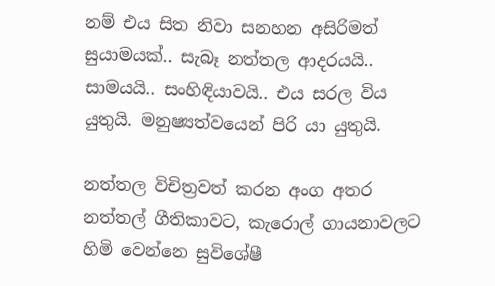නම් එය සිත නිවා සනහන අසිරිමත් සුයාමයක්.. සැබෑ නත්තල ආදරයයි.. සාමයයි.. සංහිඳියාවයි.. එය සරල විය යුතුයි. මනුෂ්‍යත්වයෙන් පිරි යා යුතුයි.

නත්තල විචිත්‍රවත් කරන අංග අතර නත්තල් ගීතිකාවට, කැරොල් ගායනාවලට හිමි වෙන්නෙ සුවිශේෂී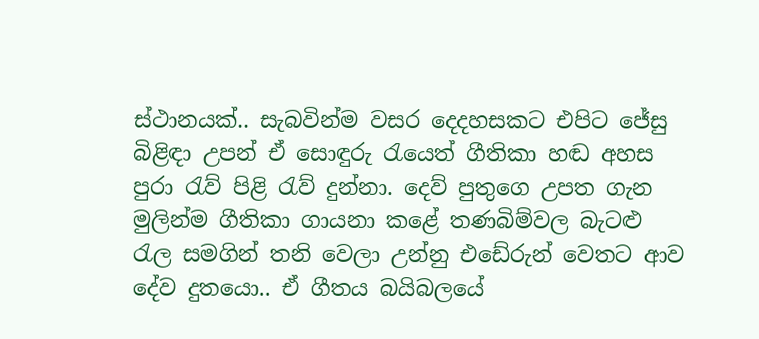ස්ථානයක්.. සැබවින්ම වසර දෙදහසකට එපිට ජේසු බිළිඳා උපන් ඒ සොඳුරු රැයෙත් ගීතිකා හඬ අහස පුරා රැව් පිළි රැව් දුන්නා. දෙව් පුතුගෙ උපත ගැන මුලින්ම ගීතිකා ගායනා කළේ තණබිම්වල බැටළු රැල සමගින් තනි වෙලා උන්නු එ‍ඩේරුන් වෙතට ආව දේව දුතයො.. ඒ ගීතය බයිබලයේ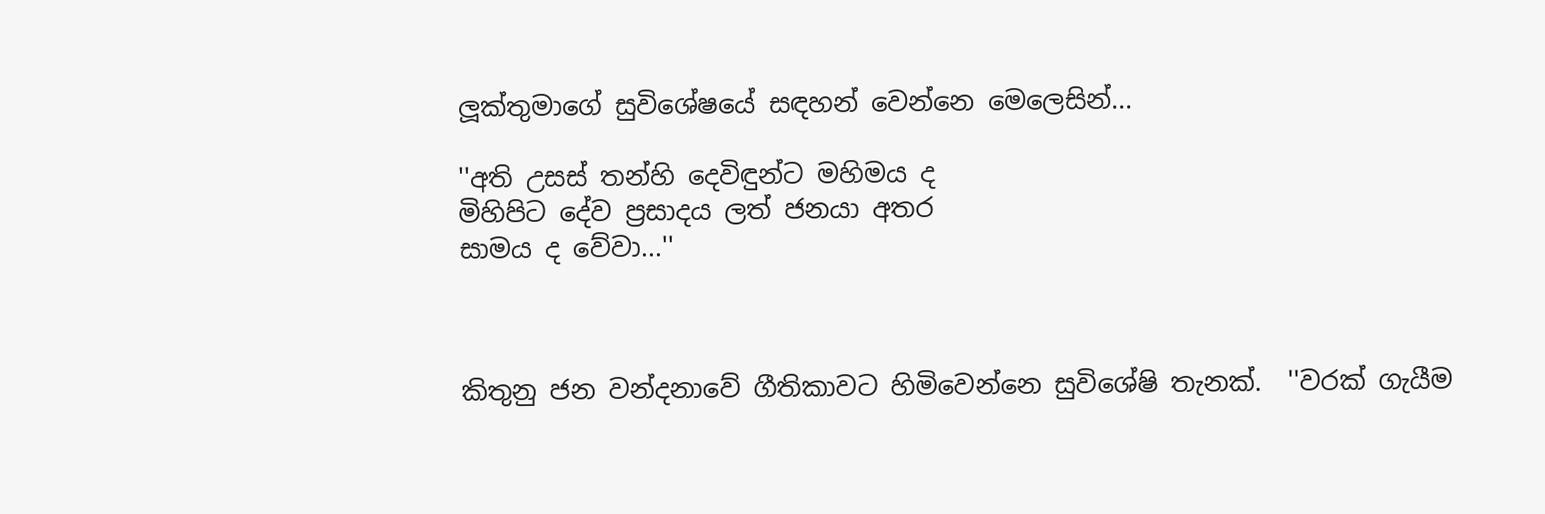ලූක්තුමාගේ සුවිශේෂයේ සඳහන් වෙන්නෙ මෙලෙසින්...

''අති උසස් තන්හි දෙවිඳුන්ට මහිමය ද
මිහිපිට දේව ප්‍රසාදය ලත් ජනයා අතර
සාමය ද වේවා...''



කිතුනු ජන වන්දනාවේ ගීතිකාවට හිමිවෙන්නෙ සුවිශේෂි තැනක්.  ''වරක් ගැයීම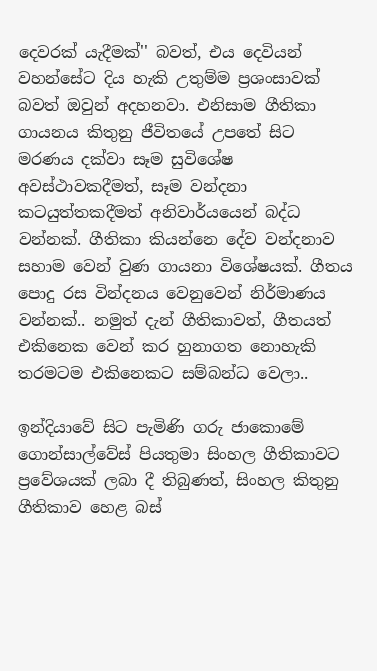දෙවරක් යැදීමක්'' බවත්, එය දෙවියන් වහන්සේට දිය හැකි උතුම්ම ප්‍රශංසාවක් බවත් ඔවුන් අදහනවා. එනිසාම ගීතිකා ගායනය කිතුනු ජීවිතයේ උපතේ සිට මරණය දක්වා සෑම සුවිශේෂ අවස්ථාවකදීමත්, සෑම වන්දනා කටයුත්තකදීමත් අනිවාර්යයෙන් බද්ධ වන්නක්. ගීතිකා කියන්නෙ දේව වන්දනාව සහාම වෙන් වුණ ගායනා විශේෂයක්. ගීතය පොදු රස වින්දනය වෙනුවෙන් නිර්මාණය වන්නක්.. නමුත් දැන් ගීතිකාවත්, ගීතයත් එකිනෙක වෙන් කර හුනාගත නොහැකි තරමටම එකිනෙකට සම්බන්ධ වෙලා..

ඉන්දියාවේ සිට පැමිණි ගරු ජාකොමේ ගොන්සාල්වේස් පියතුමා සිංහල ගීතිකාවට ප්‍රවේශයක් ලබා දී තිබුණත්, සිංහල කිතුනු ගීතිකාව හෙළ බස්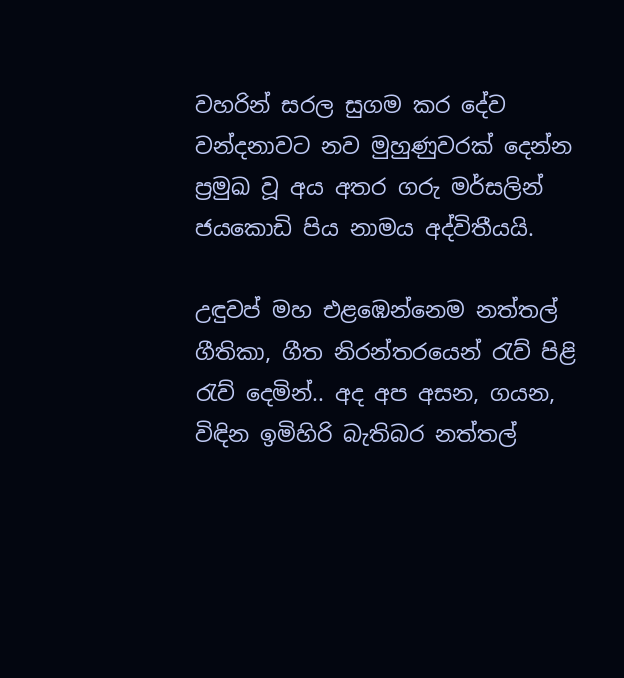වහරින් සරල සුගම කර දේව වන්දනාවට නව මුහුණුවරක් දෙන්න ප්‍රමුඛ වූ අය අතර ගරු මර්සලින් ජයකොඩි පිය නාමය අද්විතීයයි.

උඳුවප් මහ එළඹෙන්නෙම නත්තල් ගීතිකා, ගීත නිරන්තරයෙන් රැව් පිළි රැව් දෙමින්.. අද අප අසන, ගයන, විඳින ඉමිහිරි බැතිබර නත්තල්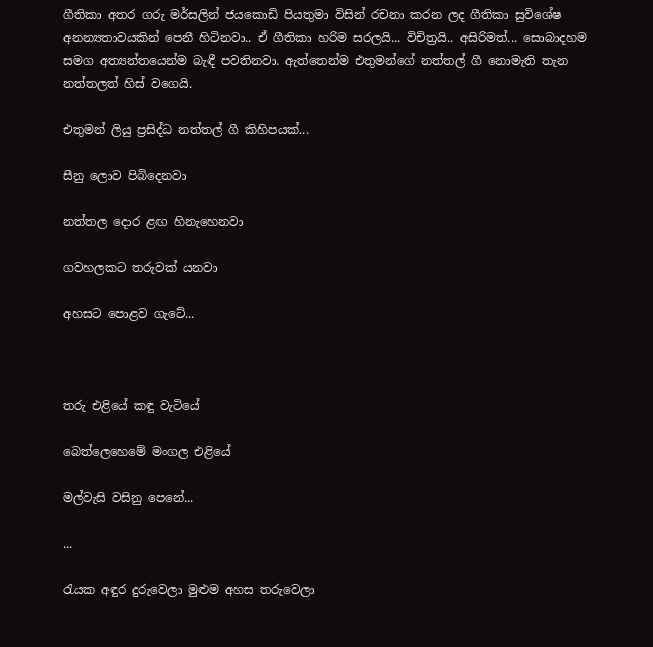ගීතිකා අතර ගරු මර්සලින් ජයකොඩි පියතුමා විසින් රචනා කරන ලද ගීතිකා සුවිශේෂ අනන්‍යතාවයකින් පෙනී හිටිනවා.. ඒ ගීතිකා හරිම සරලයි... විචිත්‍රයි.. අසිරිමත්... සොබාදහම සමග අත්‍යන්තයෙන්ම බැඳී පවතිනවා. ඇත්තෙන්ම එතුමන්ගේ නත්තල් ගී නොමැති තැන නත්තලත් හිස් වගෙයි.

එතුමන් ලියු ප්‍රසිද්ධ නත්තල් ගී කිහිපයක්...

සීනු ලොව පිබිදෙනවා

නත්තල දොර ළඟ හිනැහෙනවා

ගවහලකට තරුවක් යනවා

අහසට පොළව ගැටේ...



තරු එළියේ කඳු වැටියේ

බෙත්ලෙහෙමේ මංගල එළියේ

මල්වැසි වසිනු පෙනේ...

...

රැයක අඳුර දුරුවෙලා මුළුම අහස තරුවෙලා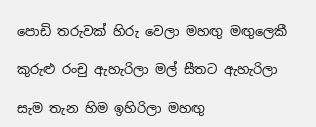පොඩි තරුවක් හිරු වෙලා මහඟු මඟුලෙකී

කුරුළු රංචු ඇහැරිලා මල් සීතට ඇහැරිලා

සැම තැන හිම ඉහිරිලා මහඟු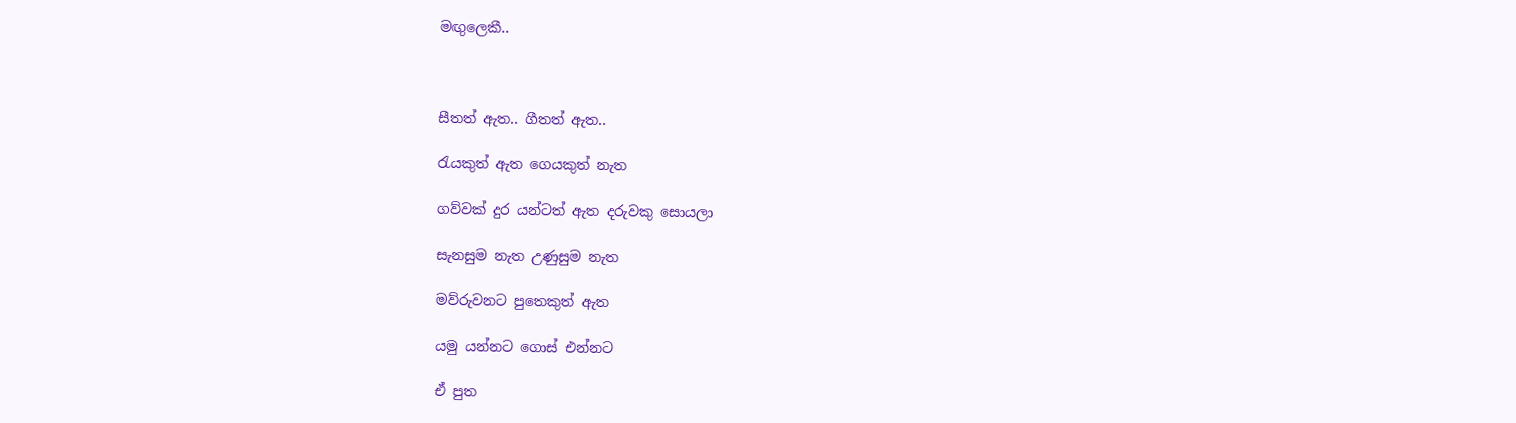මඟුලෙකී..



සීතත් ඇත.. ගීතත් ඇත..

රැයකුත් ඇත ගෙයකුත් නැත

ගව්වක් දුර යන්ටත් ඇත දරුවකු සොයලා

සැනසුම නැත උණුසුම නැත

මව්රුවනට පුතෙකුත් ඇත

යමු යන්නට ගොස් එන්නට

ඒ පුත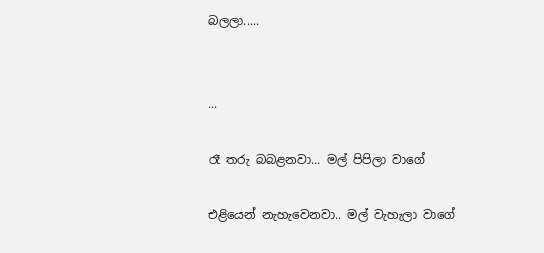බලලා.....


...

රෑ තරු බබළනවා... මල් පිපිලා වාගේ

එළියෙන් නැහැවෙනවා.. මල් වැහැලා වාගේ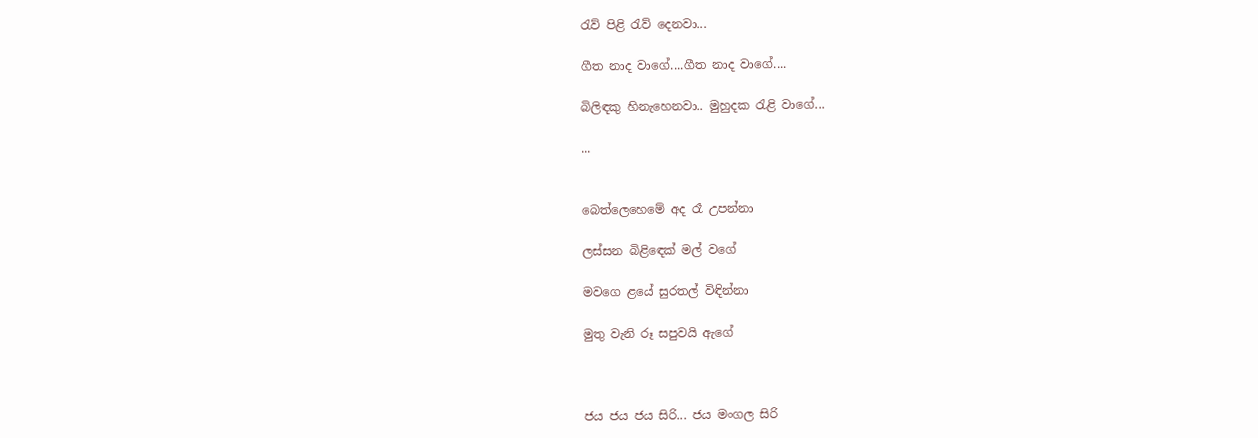රැව් පිළි රැව් දෙනවා...

ගීත නාද වාගේ....ගීත නාද වාගේ....

බිලිඳකු හිනැහෙනවා.. මුහුදක රැළි වාගේ...

...


බෙත්ලෙහෙමේ අද රෑ උපන්නා

ලස්සන බිළිඳෙක් මල් වගේ

මවගෙ ළයේ සුරතල් විඳින්නා

මුතු වැනි රූ සපුවයි ඇගේ



ජය ජය ජය සිරි... ජය මංගල සිරි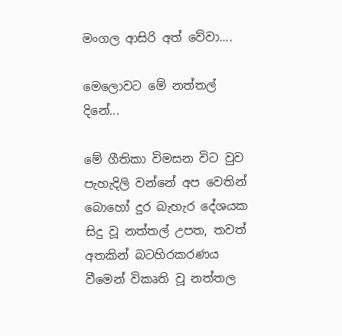මංගල ආසිරි අත් වේවා....

මෙලොවට මේ නත්තල් දිනේ...

මේ ගීතිකා විමසන විට වුව පැහැදිලි වන්නේ අප වෙතින් බොහෝ දුර බැහැර දේශයක සිදු වූ නත්තල් උපත, තවත් අතකින් බටහිරකරණය වීමෙන් විකෘති වූ නත්තල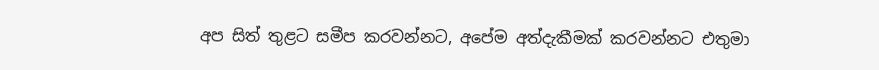අප සිත් තුළට සමීප කරවන්නට, අපේම අත්දැකීමක් කරවන්නට එතුමා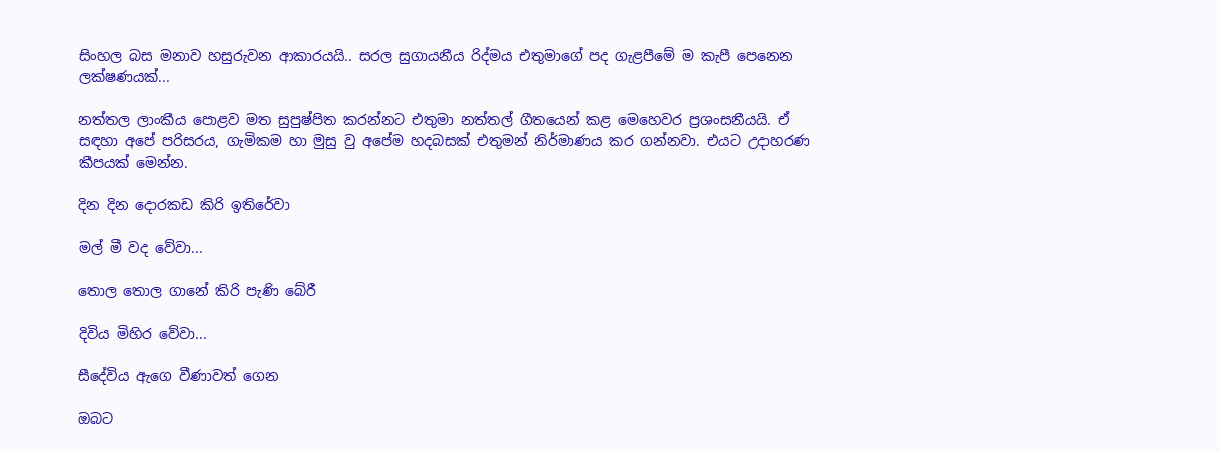සිංහල බස මනාව හසුරුවන ආකාරයයි.. සරල සුගායනීය රිද්මය එතුමාගේ පද ගැළපීමේ ම කැපී පෙනෙන ලක්ෂණයක්...

නත්තල ලාංකීය පොළව මත සුපුෂ්පිත කරන්නට එතුමා නත්තල් ගීතයෙන් කළ මෙහෙවර ප්‍රශංසනීයයි. ඒ සඳහා අපේ පරිසරය, ගැමිකම හා මුසු වු අපේම හදබසක් එතුමන් නිර්මාණය කර ගන්නවා. එයට උදාහරණ කීපයක් මෙන්න.

දින දින දොරකඩ කිරි ඉතිරේවා

මල් මී වද වේවා...

තොල තොල ගානේ කිරි පැණි බේරී

දිවිය මිහිර වේවා...

සීදේවිය ඇගෙ වීණාවත් ගෙන

ඔබට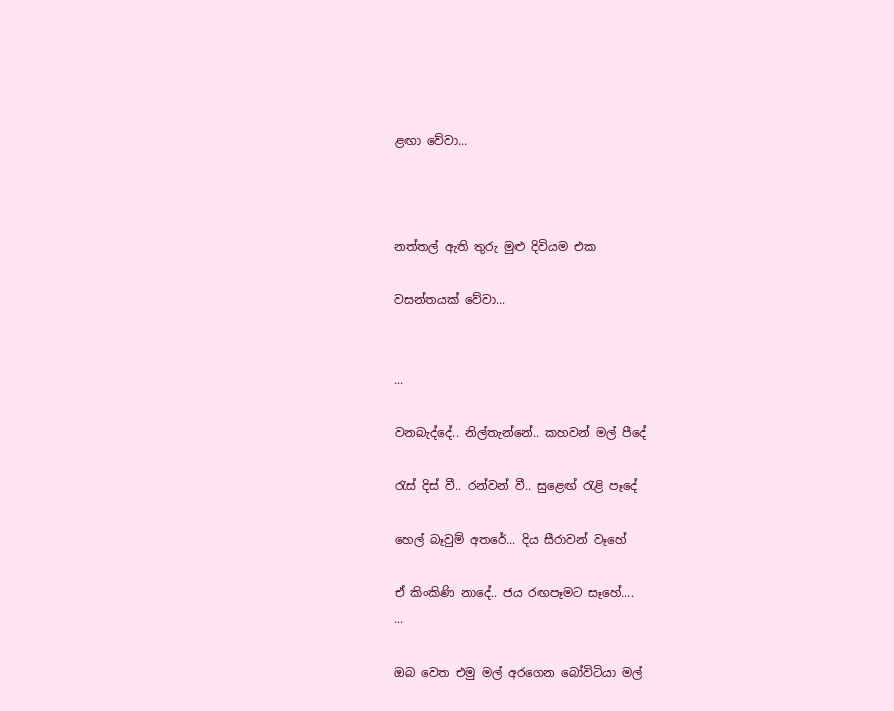ළඟා වේවා...



නත්තල් ඇති තුරු මුළු දිවියම එක

වසන්තයක් වේවා...


...

වනබැද්දේ.. නිල්තැන්නේ.. කහවන් මල් පීදේ

රැස් දිස් වී.. රන්වන් වී.. සුළෙඟ් රැළි පෑදේ

හෙල් බෑවුම් අතරේ... දිය සීරාවන් වෑහේ

ඒ කිංකිණි නාදේ.. ජය රඟපෑමට සෑහේ....
...

ඔබ වෙත එමු මල් අරගෙන බෝවිටියා මල්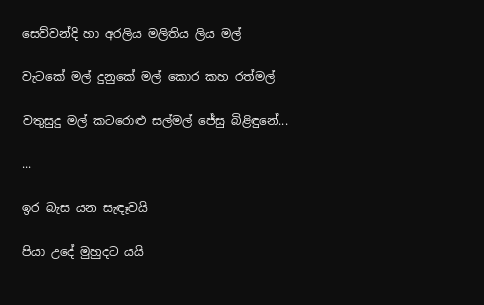සෙව්වන්දි හා අරලිය මලිතිය ලිය මල්

වැටකේ මල් දුනුකේ මල් කොර කහ රත්මල්

වතුසුදු මල් කටරොළු සල්මල් ජේසු බිළිඳුනේ...

...

ඉර බැස යන සැඳෑවයි

පියා උදේ මුහුදට යයි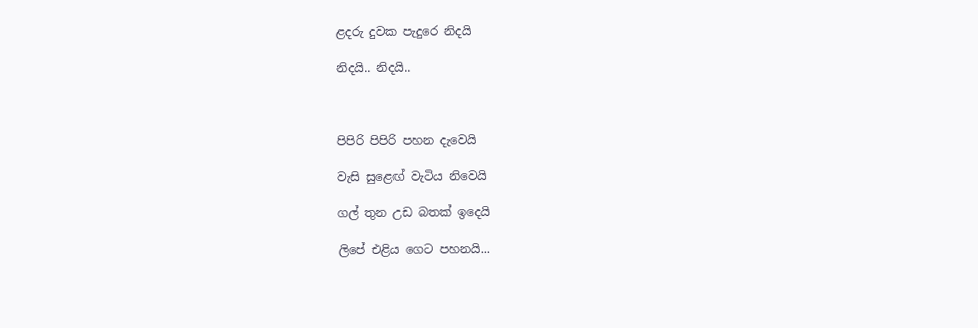ළදරු දුවක පැදුරෙ නිදයි

නිදයි.. නිදයි..



පිපිරි පිපිරි පහන දැවෙයි

වැසි සුළෙඟ් වැටිය නිවෙයි

ගල් තුන උඩ බතක් ඉදෙයි

ලිපේ එළිය ගෙට පහනයි...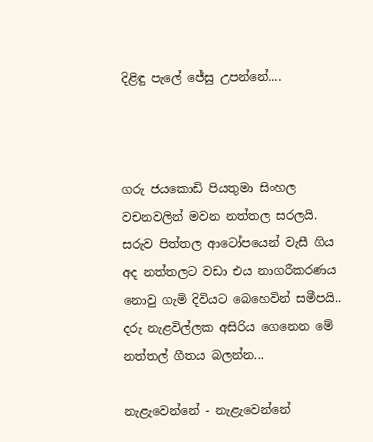දිළිඳු පැලේ ජේසු උපන්නේ....



ගරු ජයකොඩි පියතුමා සිංහල වචනවලින් මවන නත්තල සරලයි. සරුව පිත්තල ආටෝපයෙන් වැසී ගිය අද නත්තලට වඩා එය නාගරීකරණය නොවු ගැමි දිවියට බෙහෙවින් සමීපයි.. දරු නැළවිල්ලක අසිරිය ගෙනෙන මේ නත්තල් ගීතය බලන්න...

නැළැවෙන්නේ - නැළැවෙන්නේ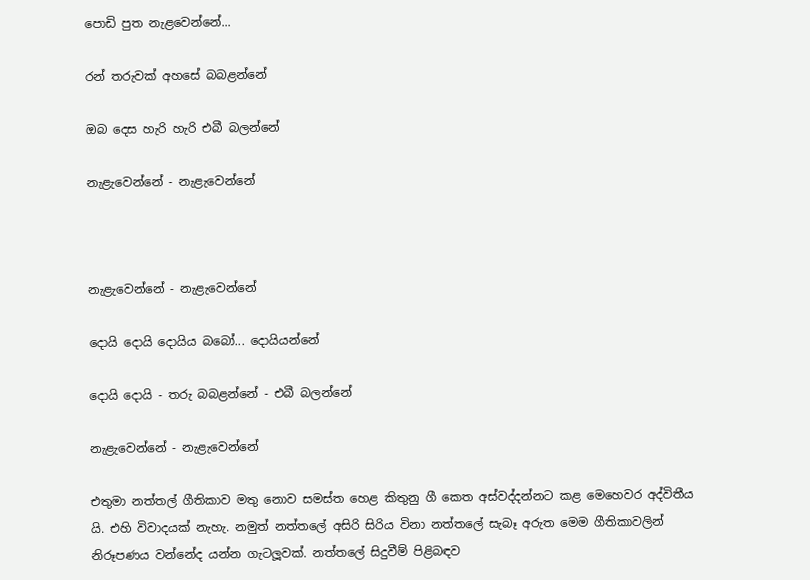පොඩි පුත නැළවෙන්නේ...

රන් තරුවක් අහසේ බබළන්නේ

ඔබ දෙස හැරි හැරි එබී බලන්නේ

නැළැවෙන්නේ - නැළැවෙන්නේ



නැළැවෙන්නේ - නැළැවෙන්නේ

දොයි දොයි දොයිය බබෝ... දොයියන්නේ

දොයි දොයි - තරු බබළන්නේ - එබී බලන්නේ

නැළැවෙන්නේ - නැළැවෙන්නේ

එතුමා නත්තල් ගීතිකාව මතු නොව සමස්ත හෙළ කිතුනු ගී කෙත අස්වද්දන්නට කළ මෙහෙවර අද්විතීය යි. එහි විවාදයක් නැහැ. නමුත් නත්තලේ අසිරි සිරිය විනා නත්තලේ සැබෑ අරුත මෙම ගීතිකාවලින් නිරූපණය වන්නේද යන්න ගැටලූවක්. නත්තලේ සිදුවීම් පිළිබඳව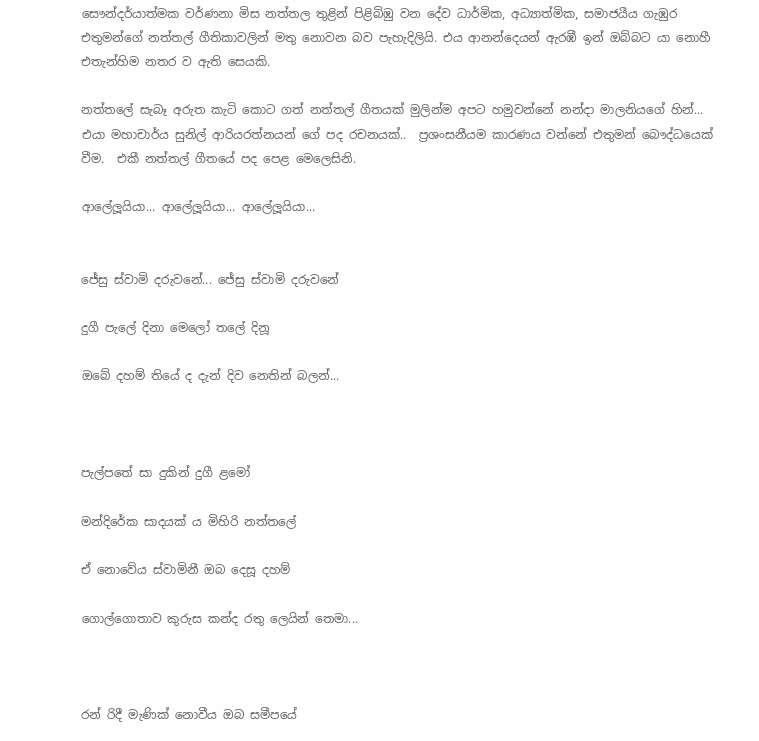සෞන්දර්යාත්මක වර්ණනා මිස නත්තල තුළින් පිළිබිඹු වන දේව ධාර්මික, අධ්‍යාත්මික, සමාජයීය ගැඹුර එතුමන්ගේ නත්තල් ගීතිකාවලින් මතු නොවන බව පැහැදිලියි. එය ආනන්දෙයන් ඇරඹී ඉන් ඔබ්බට යා නොහී එතැන්හිම නතර ව ඇති සෙයකි.

නත්තලේ සැබෑ අරුත කැටි කොට ගත් නත්තල් ගීතයක් මුලින්ම අපට හමුවන්නේ නන්දා මාලනියගේ හින්...  එයා මහාචාර්ය සුනිල් ආරියරත්නයන්‍ ගේ පද රචනයක්..  ප්‍රශංසනීයම කාරණය වන්නේ එතුමන් බෞද්ධයෙක් වීම.  එකී නත්තල් ගීතයේ පද පෙළ මෙලෙසිනි.

ආලේලූයියා... ආලේලූයියා... ආලේලූයියා...


ජේසු ස්වාමි දරුවනේ... ජේසු ස්වාමි දරුවනේ

දුගී පැලේ දිනා මෙලෝ තලේ දිනූ

ඔබේ දහම් තියේ ද දැන් දිව නෙතින් බලන්...



පැල්පතේ සා දුකින් දුගී ළමෝ

මන්දිරේක සාදයක් ය මිහිරි නත්තලේ

ඒ නොවේය ස්වාමිනී ඔබ දෙසූ දහම්

ගොල්ගොතාව කුරුස කන්ද රතු ලෙයින් තෙමා...



රන් රිදී මැණික් නොවීය ඔබ සමීපයේ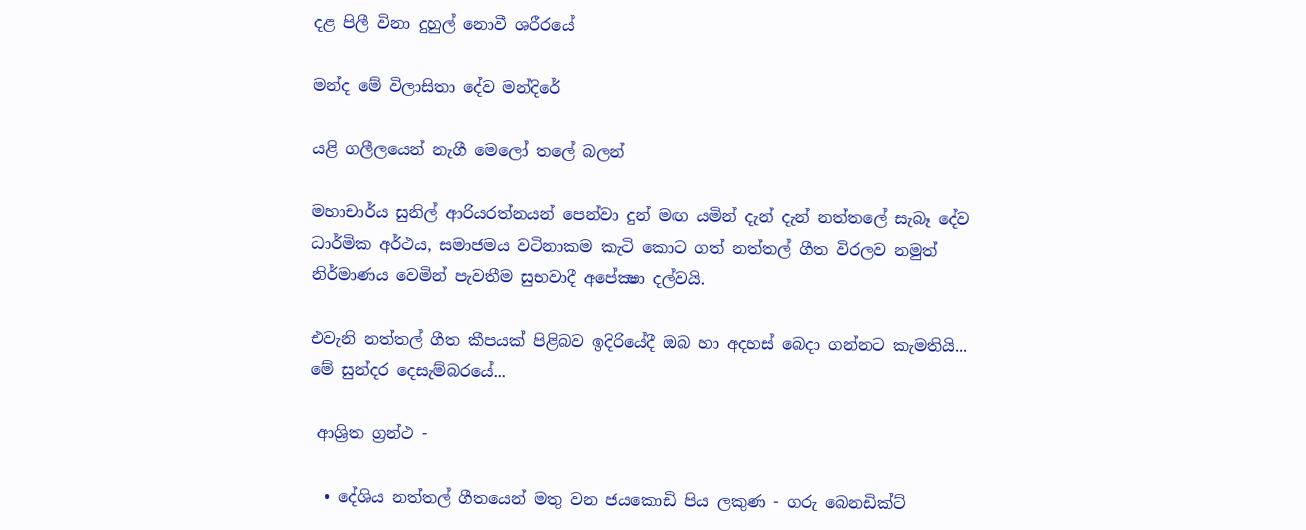දළ පිලී විනා දුහුල් නොවී ශරීරයේ

මන්ද මේ විලාසිතා දේව මන්දිරේ

යළි ගලීලයෙන් නැගී මෙලෝ තලේ බලන්

මහාචාර්ය සුනිල් ආරියරත්නයන් පෙන්වා දුන් මඟ යමින් දැන් දැන් නත්තලේ සැබෑ දේව ධාර්මික අර්ථය, සමාජමය වටිනාකම කැටි කොට ගත් නත්තල් ගීත විරලව නමුත් නිර්මාණය වෙමින් පැවතීම සුභවාදී අපේක්‍ෂා දල්වයි.

එවැනි නත්තල් ගීත කීපයක් පිළිබව ඉදිරියේදී ඔබ හා අදහස් බෙදා ගන්නට කැමතියි... මේ සුන්දර දෙසැම්බරයේ...

 ආශ්‍රිත ග්‍රන්ථ -

  • දේශිය නත්තල් ගීතයෙන් මතු වන ජයකොඩි පිය ලකුණ - ගරු බෙනඩික්ට්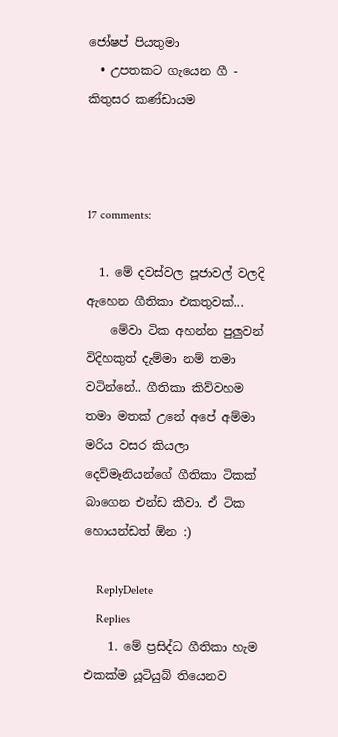ජෝෂප් පියතුමා
  • උපතකට ගැයෙන ගී - කිතුසර කණ්ඩායම



17 comments:

  1. මේ දවස්වල පූජාවල් වලදි ඇහෙන ගීතිකා එකතුවක්...
    මේවා ටික අහන්න පුලුවන් විදිහකුත් දැම්මා නම් තමා වටින්නේ.. ගීතිකා කිව්වහම තමා මතක් උනේ අපේ අම්මා මරිය වසර කියලා දෙව්මෑනියන්ගේ ගීතිකා ටිකක් බාගෙන එන්ඩ කීවා. ඒ ටික හොයන්ඩත් ඕන :)

    ReplyDelete
    Replies
    1. මේ ප්‍රසිද්ධ ගීතිකා හැම එකක්ම යූටියුබ් තියෙනව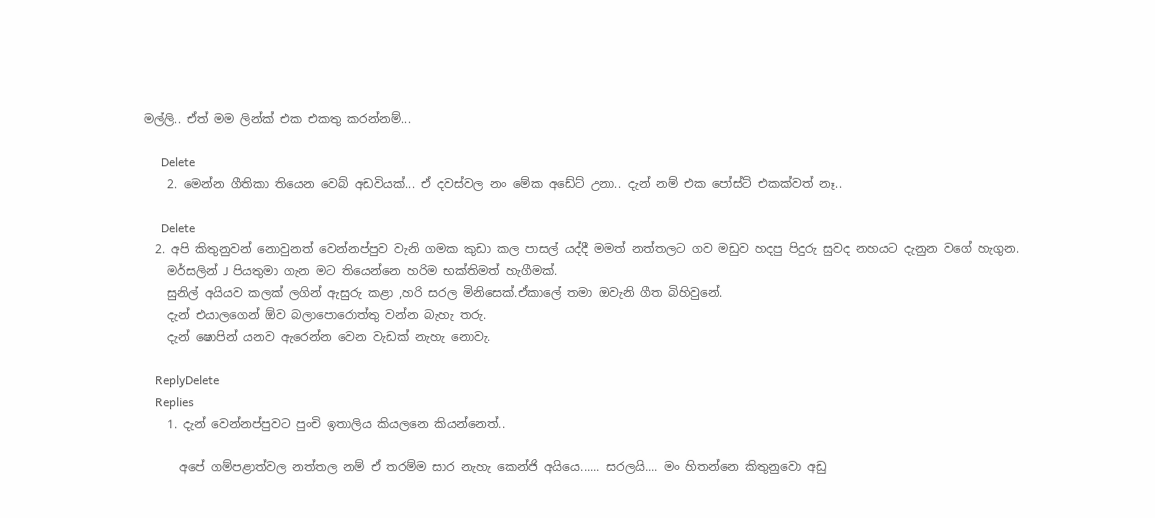මල්ලි.. ඒත් මම ලින්ක් එක එකතු කරන්නම්...

      Delete
    2. මෙන්න ගීතිකා තියෙන වෙබ් අඩවියක්... ඒ දවස්වල නං මේක අඩේට් උනා.. දැන් නම් එක පෝස්ට් එකක්වත් නෑ..

      Delete
  2. අපි කිතුනුවන් නොවුනත් වෙන්නප්පුව වැනි ගමක කුඩා කල පාසල් යද්දී මමත් නත්තලට ගව මඩුව හදපු පිදුරු සුවද නහයට දැනුන වගේ හැගුන.
    මර්සලින් J පියතුමා ගැන මට තියෙන්නෙ හරිම භක්තිමත් හැගීමක්.
    සුනිල් අයියව කලක් ලගින් ඇසුරු කළා ,හරි සරල මිනිසෙක්.ඒකාලේ තමා ඔවැනි ගීත බිහිවුනේ.
    දැන් එයාලගෙන් ඕව බලාපොරොත්තු වන්න බැහැ තරු.
    දැන් ෂොපින් යනව ඇරෙන්න වෙන වැඩක් නැහැ නොවැ.

    ReplyDelete
    Replies
    1. දැන් වෙන්නප්පුවට පුංචි ඉතාලිය කියලනෙ කියන්නෙත්..

      අපේ ගම්පළාත්වල නත්තල නම් ඒ තරම්ම සාර නැහැ කෙන්ජි අයියෙ...... සරලයි.... මං හිතන්නෙ කිතුනුවො අඩු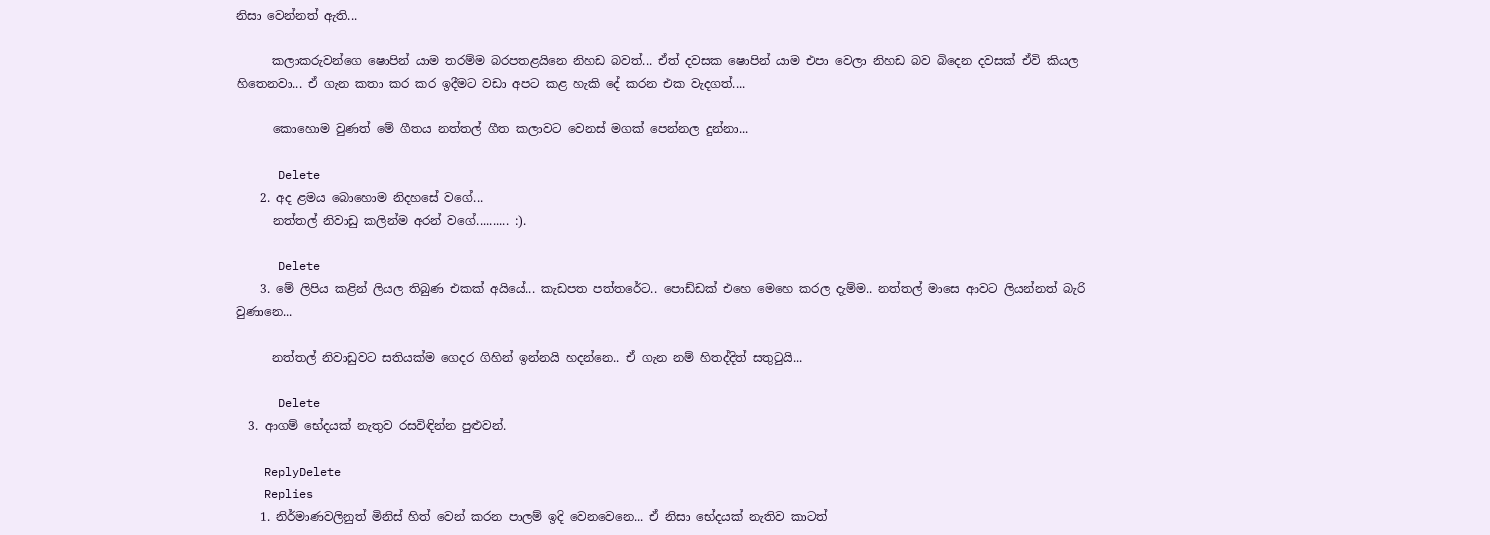නිසා වෙන්නත් ඇති...

      කලාකරුවන්ගෙ ෂොපින් යාම තරම්ම බරපතළයිනෙ නිහඩ බවත්... ඒත් දවසක ෂොපින් යාම එපා වෙලා නිහඩ බව බිදෙන දවසක් ඒවි කියල හිතෙනවා... ඒ ගැන කතා කර කර ඉදීමට වඩා අපට කළ හැකි දේ කරන එක වැදගත්....

      කොහොම වුණත් මේ ගීතය නත්තල් ගීත කලාවට වෙනස් මගක් පෙන්නල දුන්නා...

      Delete
    2. අද ළමය බොහොම නිදහසේ වගේ...
      නත්තල් නිවාඩු කලින්ම අරන් වගේ.......... :).

      Delete
    3. මේ ලිපිය කළින් ලියල තිබුණ එකක් අයියේ... කැඩපත පත්තරේට.. පොඩ්ඩක් එහෙ මෙහෙ කරල දැම්ම.. නත්තල් මාසෙ ආවට ලියන්නත් බැරි වුණානෙ...

      නත්තල් නිවාඩුවට සතියක්ම ගෙදර ගිහින් ඉන්නයි හදන්නෙ.. ඒ ගැන නම් හිතද්දිත් සතුටුයි...

      Delete
  3. ආගම් භේදයක් නැතුව රසවිඳින්න පුළුවන්.

    ReplyDelete
    Replies
    1. නිර්මාණවලිනුත් මිනිස් හිත් වෙන් කරන පාලම් ඉදි වෙනවෙනෙ... ඒ නිසා භේදයක් නැතිව කාටත්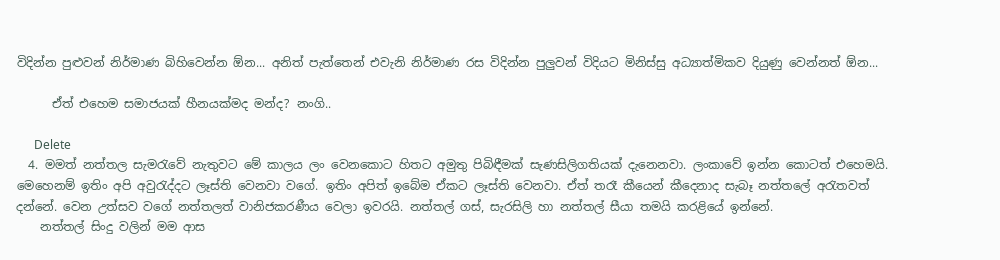විදින්න පුළුවන් නිර්මාණ බිහිවෙන්න ඕන... අනිත් පැත්තෙන් එවැනි නිර්මාණ රස විදින්න පුලුවන් විදියට මිනිස්සු අධ්‍යාත්මිකව දියුණු වෙන්නත් ඕන...

      ඒත් එහෙම සමාජයක් හීනයක්මද මන්ද? නංගි..

      Delete
  4. මමත් නත්තල සැමරැවේ නැතුවට මේ කාලය ලං වෙනකොට හිතට අමුතු පිබිඳීමක් සැණසිලිගතියක් දැනෙනවා. ලංකාවේ ඉන්න කොටත් එහෙමයි. මෙහෙනම් ඉතිං අපි අවුරැද්දට ලෑස්ති වෙනවා වගේ. ඉතිං අපිත් ඉබේම ඒකට ලෑස්ති වෙනවා. ඒත් තරෑ කීයෙන් කීදෙනාද සැබෑ නත්තලේ අරැතවත් දන්නේ. වෙන උත්සව වගේ නත්තලත් වානිජකරණීය වෙලා ඉවරයි. නත්තල් ගස්, සැරසිලි හා නත්තල් සීයා තමයි කරළියේ ඉන්නේ.
    නත්තල් සිංදු වලින් මම ආස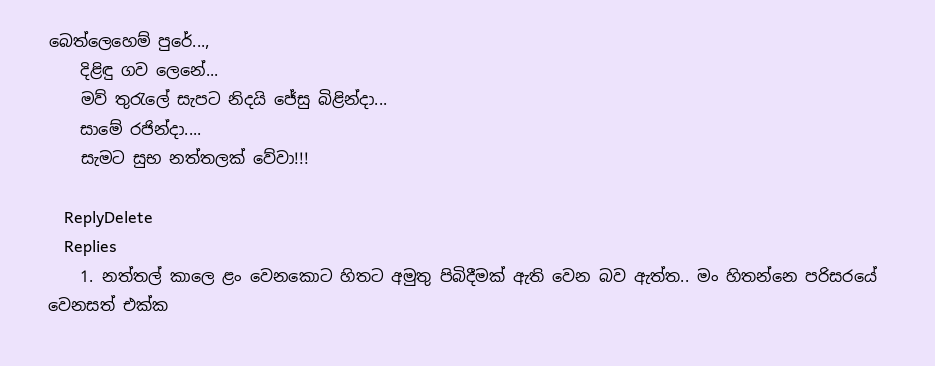බෙත්ලෙහෙම් පුරේ...,
    දිළිඳු ගව ලෙනේ...
    මව් තුරැලේ සැපට නිදයි ජේසු බිළින්දා...
    සාමේ රජින්දා....
    සැමට සුභ නත්තලක් වේවා!!!

    ReplyDelete
    Replies
    1. නත්තල් කාලෙ ළං වෙනකොට හිතට අමුතු පිබිදීමක් ඇති‍ වෙන බව ඇත්ත.. මං හිතන්නෙ පරිසරයේ වෙනසත් එක්ක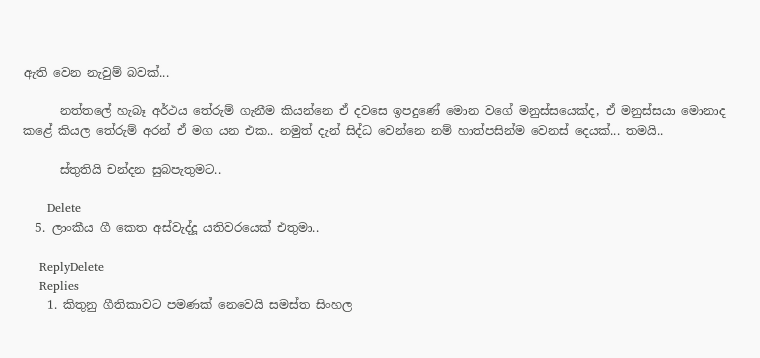ඇති වෙන නැවුම් බවක්...

      නත්තලේ හැබෑ අර්ථය තේරුම් ගැනීම කියන්නෙ ඒ දවසෙ ඉපදුණේ මොන වගේ මනුස්සයෙක්ද, ඒ මනුස්සයා මොනාද කළේ කියල තේරුම් අරන් ඒ මග යන එක.. නමුත් දැන් සිද්ධ වෙන්නෙ නම් හාත්පසින්ම වෙනස් දෙයක්... තමයි..

      ස්තුතියි චන්දන සුබපැතුමට..

      Delete
  5. ලාංකීය ගී කෙත අස්වැද්දූ යතිවරයෙක් එතුමා..

    ReplyDelete
    Replies
    1. කිතුනු ගීතිකාවට පමණක් නෙවෙයි සමස්ත සිංහල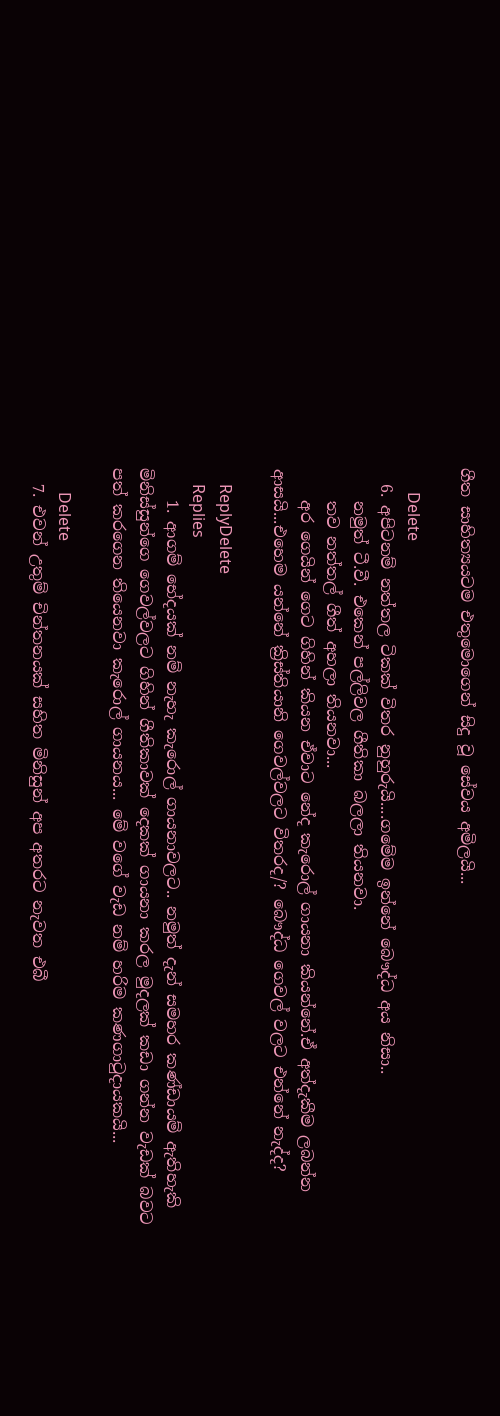ගීත සාහිත්‍යයටම එතුමොගෙන් සිදු වූ සේවය අමිලයි...

      Delete
  6. අපිටනම් නත්තල ටිකක් විතර නුහුරුයි....ගමේම ඉන්නේ බෞද්ධ අය නිසා..
    නමුත් ටී.වී. එකෙන් පල්ලිවල ගීතිකා බලලා තියනවා.
    තව නත්තල් ගීත් අහලා තියනවා...
    අර ගෙයින් ගෙට ගිහින් කියන ඒවාට නේද කැරොල් ගායනා කියන්නේ.ඒ අත්දැකීම ලබන්න ආසයි...එහෙම යන්නේ ක්‍රිස්තියානි ගෙවල්වලට විතරද/? බෞද්ධ ගෙවල් වලට එන්නේ නැද්ද?

    ReplyDelete
    Replies
    1. ආගම් භේදයක් නම් නැහැ කැරොල් ගායනාවලට.. නමුත් දැන් සමහර කණ්ඩායම් ඇතිහැකි මිනිස්සුන්ගෙ ගෙවල්වලට ගිහින් ගීතිකාවක් දෙකක් ගායනා කරල මුදලක් කඩා ගන්න වැඩක් බවට පත් කරගෙන තියෙනවා කැරොල් ගායනය... මේ වගේ වැඩ නම් හරිම කණගාටුදායකයි...

      Delete
  7. එවන් උතුම් චින්තනයක් සහිත මිනිසුන් අප අතරට නැවත එබී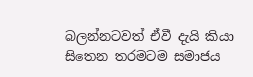බලන්නටවත් ඒවී දැයි කියා සිතෙන තරමටම සමාජය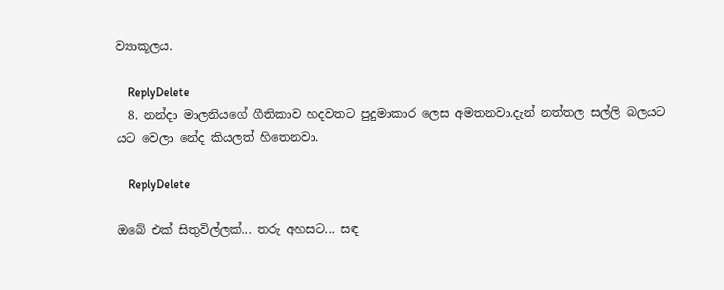ව්‍යාකූලය.

    ReplyDelete
  8. නන්දා මාලනියගේ ගීතිකාව හදවතට පුදුමාකාර ලෙස අමතනවා.දැන් නත්තල සල්ලි බලයට යට වෙලා නේද කියලත් හිතෙනවා.

    ReplyDelete

ඔබේ එක් සිතුවිල්ලක්... තරු අහසට... සඳ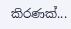කිරණක්...